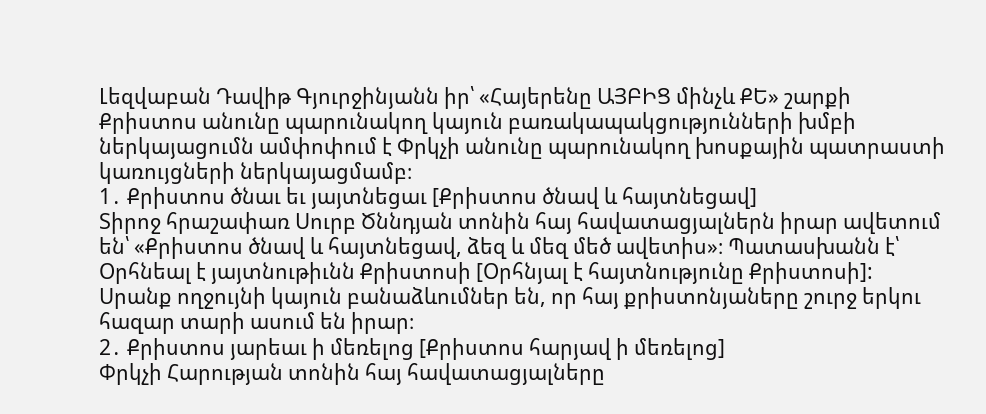Լեզվաբան Դավիթ Գյուրջինյանն իր՝ «Հայերենը ԱՅԲԻՑ մինչև ՔԵ» շարքի Քրիստոս անունը պարունակող կայուն բառակապակցությունների խմբի ներկայացումն ամփոփում է Փրկչի անունը պարունակող խոսքային պատրաստի կառույցների ներկայացմամբ։
1․ Քրիստոս ծնաւ եւ յայտնեցաւ [Քրիստոս ծնավ և հայտնեցավ]
Տիրոջ հրաշափառ Սուրբ Ծննդյան տոնին հայ հավատացյալներն իրար ավետում են՝ «Քրիստոս ծնավ և հայտնեցավ, ձեզ և մեզ մեծ ավետիս»։ Պատասխանն է՝ Օրհնեալ է յայտնութիւնն Քրիստոսի [Օրհնյալ է հայտնությունը Քրիստոսի]: Սրանք ողջույնի կայուն բանաձևումներ են, որ հայ քրիստոնյաները շուրջ երկու հազար տարի ասում են իրար։
2․ Քրիստոս յարեաւ ի մեռելոց [Քրիստոս հարյավ ի մեռելոց]
Փրկչի Հարության տոնին հայ հավատացյալները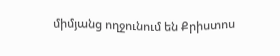միմյանց ողջունում են Քրիստոս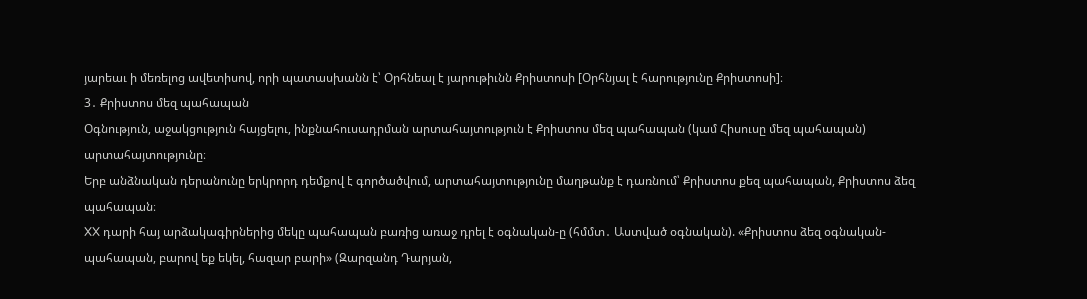յարեաւ ի մեռելոց ավետիսով, որի պատասխանն է՝ Օրհնեալ է յարութիւնն Քրիստոսի [Օրհնյալ է հարությունը Քրիստոսի]։
3․ Քրիստոս մեզ պահապան
Օգնություն, աջակցություն հայցելու, ինքնահուսադրման արտահայտություն է Քրիստոս մեզ պահապան (կամ Հիսուսը մեզ պահապան) արտահայտությունը։
Երբ անձնական դերանունը երկրորդ դեմքով է գործածվում, արտահայտությունը մաղթանք է դառնում՝ Քրիստոս քեզ պահապան, Քրիստոս ձեզ պահապան։
XX դարի հայ արձակագիրներից մեկը պահապան բառից առաջ դրել է օգնական-ը (հմմտ․ Աստված օգնական). «Քրիստոս ձեզ օգնական-պահապան, բարով եք եկել, հազար բարի» (Զարզանդ Դարյան,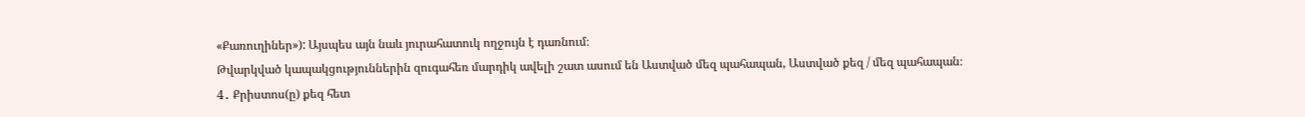«Քառուղիներ»): Այսպես այն նաև յուրահատուկ ողջույն է դառնում։
Թվարկված կապակցություններին զուգահեռ մարդիկ ավելի շատ ասում են Աստված մեզ պահապան, Աստված քեզ / մեզ պահապան։
4․ Քրիստոս(ը) քեզ հետ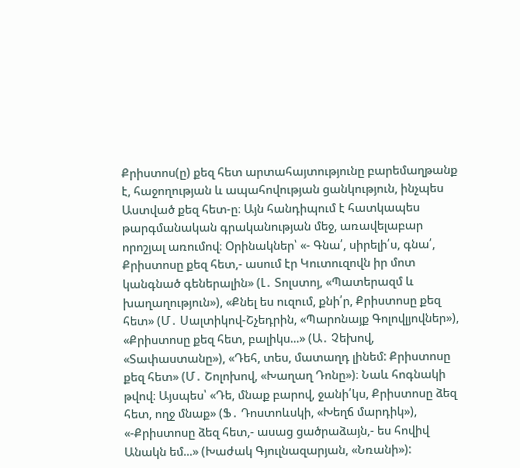Քրիստոս(ը) քեզ հետ արտահայտությունը բարեմաղթանք է, հաջողության և ապահովության ցանկություն, ինչպես Աստված քեզ հետ-ը։ Այն հանդիպում է հատկապես թարգմանական գրականության մեջ, առավելաբար որոշյալ առումով։ Օրինակներ՝ «- Գնա՛, սիրելի՛ս, գնա՛, Քրիստոսը քեզ հետ,- ասում էր Կուտուզովն իր մոտ կանգնած գեներալին» (Լ․ Տոլստոյ, «Պատերազմ և խաղաղություն»), «Քնել ես ուզում, քնի՛ր, Քրիստոսը քեզ հետ» (Մ․ Սալտիկով-Շչեդրին, «Պարոնայք Գոլովլյովներ»), «Քրիստոսը քեզ հետ, բալիկս...» (Ա․ Չեխով, «Տափաստանը»), «Դեհ, տես, մատաղդ լինեմ: Քրիստոսը քեզ հետ» (Մ․ Շոլոխով, «Խաղաղ Դոնը»)։ Նաև հոգնակի թվով։ Այսպես՝ «Դե, մնաք բարով, ջանի՛կս, Քրիստոսը ձեզ հետ, ողջ մնաք» (Ֆ․ Դոստոևսկի, «Խեղճ մարդիկ»), «-Քրիստոսը ձեզ հետ,- ասաց ցածրաձայն,- ես հովիվ Անակն եմ...» (Խաժակ Գյուլնազարյան, «Նռանի»):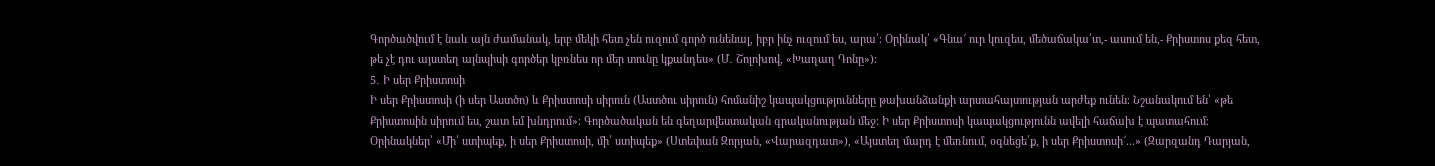Գործածվում է նաև այն ժամանակ, երբ մեկի հետ չեն ուզում գործ ունենալ, իբր ինչ ուզում ես, արա՛։ Օրինակ՝ «Գնա՜ ուր կուզես, մեծաճակա՛տ,- ասում են,- Քրիստոս քեզ հետ, թե չէ դու այստեղ այնպիսի գործեր կբռնես որ մեր տունը կքանդես» (Մ․ Շոլոխով, «Խաղաղ Դոնը»)։
5․ Ի սեր Քրիստոսի
Ի սեր Քրիստոսի (ի սեր Աստծո) և Քրիստոսի սիրուն (Աստծու սիրուն) հոմանիշ կապակցությունները թախանձանքի արտահայտության արժեք ունեն։ Նշանակում են՝ «թե Քրիստոսին սիրում ես, շատ եմ խնդրում»։ Գործածական են գեղարվեստական գրականության մեջ։ Ի սեր Քրիստոսի կապակցությունն ավելի հաճախ է պատահում։ Օրինակներ՝ «Մի՛ ստիպեք, ի սեր Քրիստոսի, մի՛ ստիպեք» (Ստեփան Զորյան, «Վարազդատ»), «Այստեղ մարդ է մեռնում, օգնեցե՛ք, ի սեր Քրիստոսի՜...» (Զարզանդ Դարյան,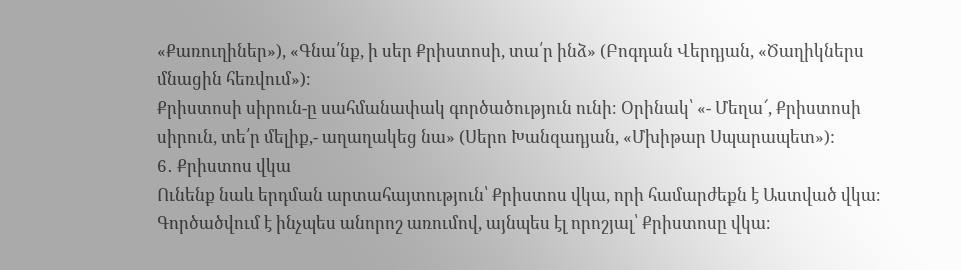«Քառուղիներ»), «Գնա՛նք, ի սեր Քրիստոսի, տա՛ր ինձ» (Բոգդան Վերդյան, «Ծաղիկներս մնացին հեռվում»)։
Քրիստոսի սիրուն-ը սահմանափակ գործածություն ունի։ Օրինակ՝ «- Մեղա՜, Քրիստոսի սիրուն, տե՛ր մելիք,- աղաղակեց նա» (Սերո Խանզադյան, «Մխիթար Սպարապետ»):
6․ Քրիստոս վկա
Ունենք նաև երդման արտահայտություն՝ Քրիստոս վկա, որի համարժեքն է Աստված վկա։ Գործածվում է ինչպես անորոշ առումով, այնպես էլ որոշյալ՝ Քրիստոսը վկա։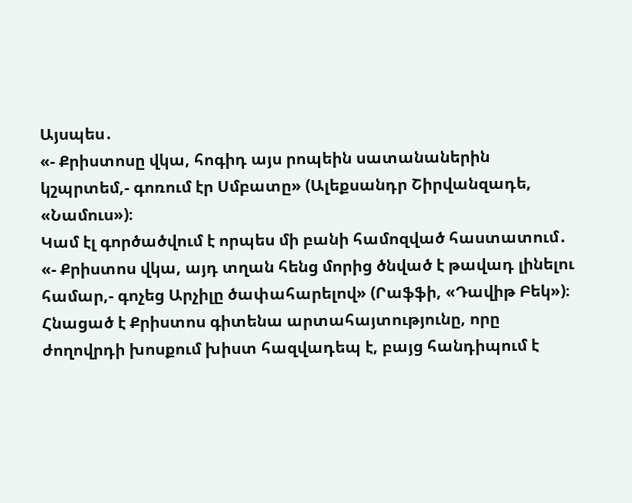Այսպես․
«- Քրիստոսը վկա, հոգիդ այս րոպեին սատանաներին կշպրտեմ,- գոռում էր Սմբատը» (Ալեքսանդր Շիրվանզադե, «Նամուս»)։
Կամ էլ գործածվում է որպես մի բանի համոզված հաստատում․
«- Քրիստոս վկա, այդ տղան հենց մորից ծնված է թավադ լինելու համար,- գոչեց Արչիլը ծափահարելով» (Րաֆֆի, «Դավիթ Բեկ»)։
Հնացած է Քրիստոս գիտենա արտահայտությունը, որը ժողովրդի խոսքում խիստ հազվադեպ է, բայց հանդիպում է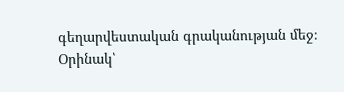գեղարվեստական գրականության մեջ։ Օրինակ՝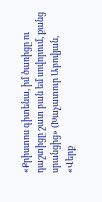«Քրիստոս գիտենա, իմ ծառիցը ու դաշտիցը շատ բան եմ սովորում, քանց սրանցից» (Խաչատուր Աբովյան, «Վերք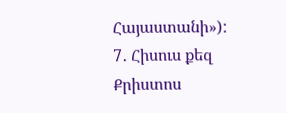Հայաստանի»):
7․ Հիսուս քեզ Քրիստոս